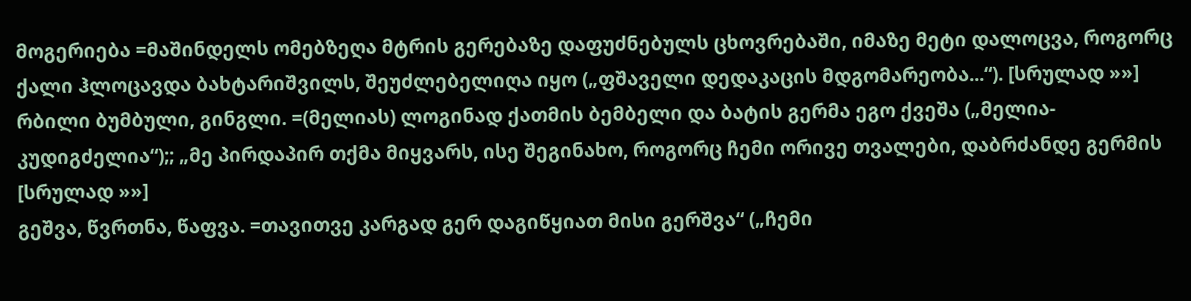მოგერიება =მაშინდელს ომებზეღა მტრის გერებაზე დაფუძნებულს ცხოვრებაში, იმაზე მეტი დალოცვა, როგორც ქალი ჰლოცავდა ბახტარიშვილს, შეუძლებელიღა იყო („ფშაველი დედაკაცის მდგომარეობა...“). [სრულად »»]
რბილი ბუმბული, გინგლი. =(მელიას) ლოგინად ქათმის ბემბელი და ბატის გერმა ეგო ქვეშა („მელია-კუდიგძელია“);; „მე პირდაპირ თქმა მიყვარს, ისე შეგინახო, როგორც ჩემი ორივე თვალები, დაბრძანდე გერმის [სრულად »»]
გეშვა, წვრთნა, წაფვა. =თავითვე კარგად გერ დაგიწყიათ მისი გერშვა“ („ჩემი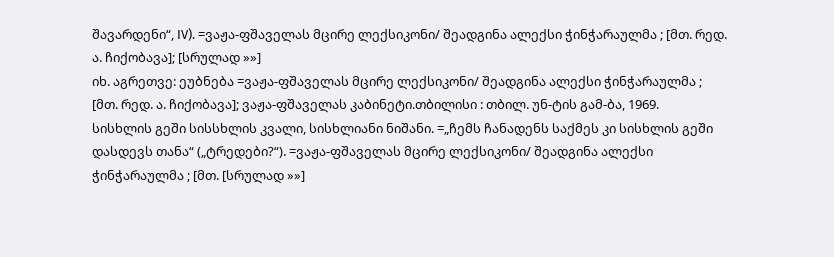შავარდენი“, IV). =ვაჟა-ფშაველას მცირე ლექსიკონი/ შეადგინა ალექსი ჭინჭარაულმა ; [მთ. რედ. ა. ჩიქობავა]; [სრულად »»]
იხ. აგრეთვე: ეუბნება =ვაჟა-ფშაველას მცირე ლექსიკონი/ შეადგინა ალექსი ჭინჭარაულმა ; [მთ. რედ. ა. ჩიქობავა]; ვაჟა-ფშაველას კაბინეტი.თბილისი : თბილ. უნ-ტის გამ-ბა, 1969.
სისხლის გეში სისსხლის კვალი, სისხლიანი ნიშანი. =„ჩემს ჩანადენს საქმეს კი სისხლის გეში დასდევს თანა“ („ტრედები?“). =ვაჟა-ფშაველას მცირე ლექსიკონი/ შეადგინა ალექსი ჭინჭარაულმა ; [მთ. [სრულად »»]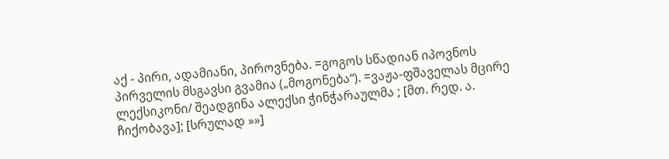აქ - პირი, ადამიანი, პიროვნება. =გოგოს სწადიან იპოვნოს პირველის მსგავსი გვამია („მოგონება“). =ვაჟა-ფშაველას მცირე ლექსიკონი/ შეადგინა ალექსი ჭინჭარაულმა ; [მთ. რედ. ა. ჩიქობავა]; [სრულად »»]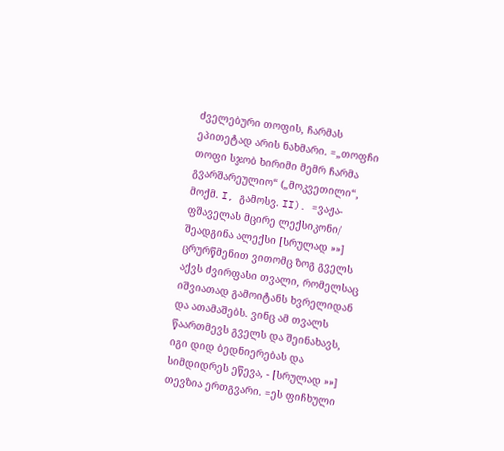ძველებური თოფის, ჩარმას ეპითეტად არის ნახმარი. =„თოფჩი თოფი სჯობ ხირიმი მემრ ჩარმა გვარშარეულიო“ („მოკვეთილი“, მოქმ. I, გამოსვ. II). =ვაჟა-ფშაველას მცირე ლექსიკონი/ შეადგინა ალექსი [სრულად »»]
ცრურწმენით ვითომც ზოგ გველს აქვს ძვირფასი თვალი, რომელსაც იშვიათად გამოიტანს ხვრელიდან და ათამაშებს. ვინც ამ თვალს წაართმევს გველს და შეინახავს, იგი დიდ ბედნიერებას და სიმდიდრეს ეწევა, - [სრულად »»]
თევზია ერთგვარი. =ეს ფიჩხული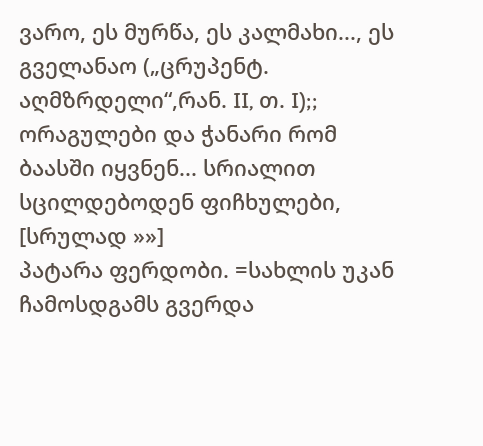ვარო, ეს მურწა, ეს კალმახი..., ეს გველანაო („ცრუპენტ. აღმზრდელი“,რან. II, თ. I);; ორაგულები და ჭანარი რომ ბაასში იყვნენ... სრიალით სცილდებოდენ ფიჩხულები, [სრულად »»]
პატარა ფერდობი. =სახლის უკან ჩამოსდგამს გვერდა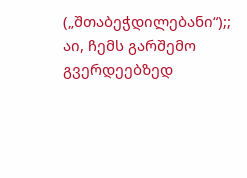(„შთაბეჭდილებანი“);; აი, ჩემს გარშემო გვერდეებზედ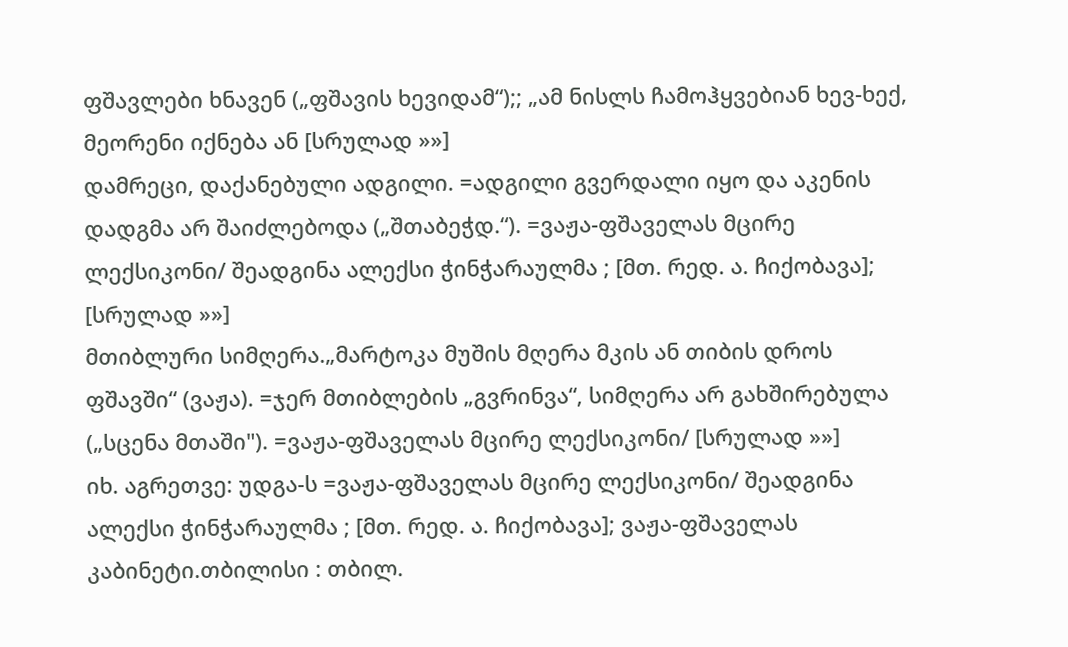ფშავლები ხნავენ („ფშავის ხევიდამ“);; „ამ ნისლს ჩამოჰყვებიან ხევ-ხექ, მეორენი იქნება ან [სრულად »»]
დამრეცი, დაქანებული ადგილი. =ადგილი გვერდალი იყო და აკენის დადგმა არ შაიძლებოდა („შთაბეჭდ.“). =ვაჟა-ფშაველას მცირე ლექსიკონი/ შეადგინა ალექსი ჭინჭარაულმა ; [მთ. რედ. ა. ჩიქობავა]; [სრულად »»]
მთიბლური სიმღერა.„მარტოკა მუშის მღერა მკის ან თიბის დროს ფშავში“ (ვაჟა). =ჯერ მთიბლების „გვრინვა“, სიმღერა არ გახშირებულა („სცენა მთაში"). =ვაჟა-ფშაველას მცირე ლექსიკონი/ [სრულად »»]
იხ. აგრეთვე: უდგა-ს =ვაჟა-ფშაველას მცირე ლექსიკონი/ შეადგინა ალექსი ჭინჭარაულმა ; [მთ. რედ. ა. ჩიქობავა]; ვაჟა-ფშაველას კაბინეტი.თბილისი : თბილ.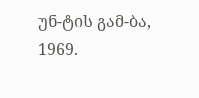უნ-ტის გამ-ბა, 1969.